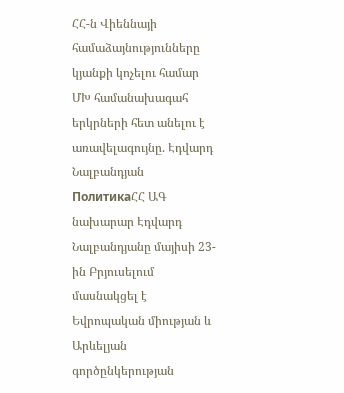ՀՀ-ն Վիեննայի համաձայնությունները կյանքի կոչելու համար ՄԽ համանախագահ երկրների հետ անելու է առավելագույնը. Էդվարդ Նալբանդյան
ПолитикаՀՀ ԱԳ նախարար Էդվարդ Նալբանդյանը մայիսի 23-ին Բրյուսելում մասնակցել է Եվրոպական միության և Արևելյան գործընկերության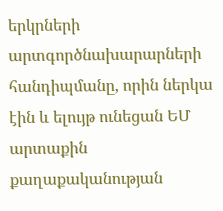երկրների արտգործնախարարների հանդիպմանը, որին ներկա էին և ելույթ ունեցան ԵՄ արտաքին քաղաքականության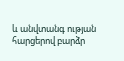և անվտանգ ության հարցերով բարձր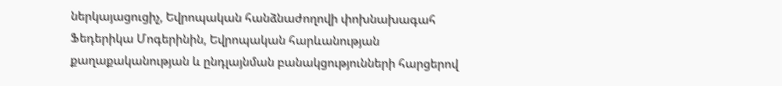ներկայացուցիչ, Եվրոպական հանձնաժողովի փոխնախագահ Ֆեդերիկա Մոգերինին, Եվրոպական հարևանության քաղաքականության և ընդլայնման բանակցությունների հարցերով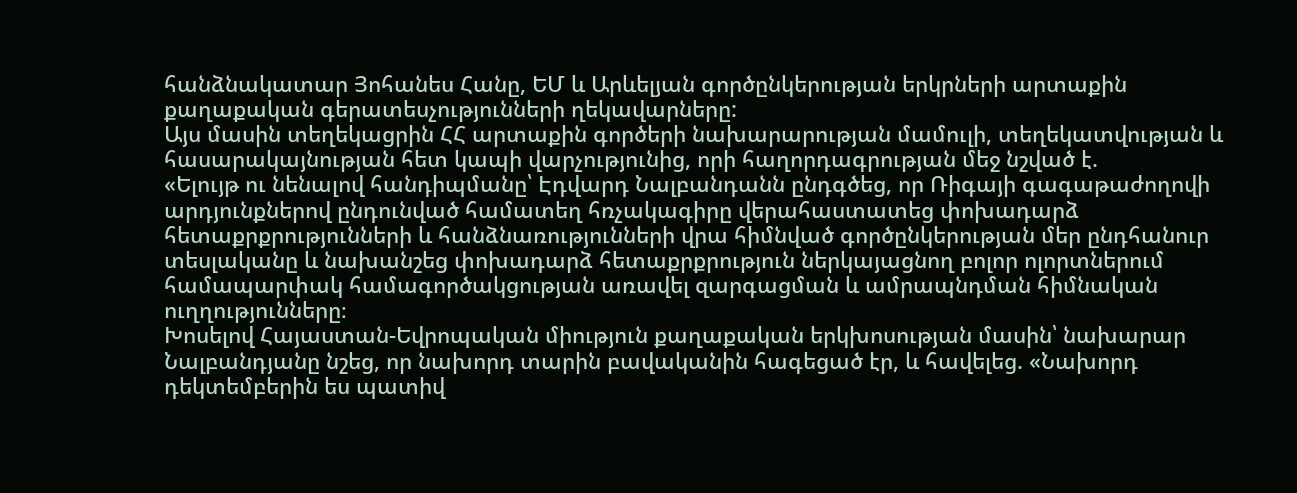հանձնակատար Յոհանես Հանը, ԵՄ և Արևելյան գործընկերության երկրների արտաքին քաղաքական գերատեսչությունների ղեկավարները:
Այս մասին տեղեկացրին ՀՀ արտաքին գործերի նախարարության մամուլի, տեղեկատվության և հասարակայնության հետ կապի վարչությունից, որի հաղորդագրության մեջ նշված է.
«Ելույթ ու նենալով հանդիպմանը՝ Էդվարդ Նալբանդանն ընդգծեց, որ Ռիգայի գագաթաժողովի արդյունքներով ընդունված համատեղ հռչակագիրը վերահաստատեց փոխադարձ հետաքրքրությունների և հանձնառությունների վրա հիմնված գործընկերության մեր ընդհանուր տեսլականը և նախանշեց փոխադարձ հետաքրքրություն ներկայացնող բոլոր ոլորտներում համապարփակ համագործակցության առավել զարգացման և ամրապնդման հիմնական ուղղությունները։
Խոսելով Հայաստան-Եվրոպական միություն քաղաքական երկխոսության մասին՝ նախարար Նալբանդյանը նշեց, որ նախորդ տարին բավականին հագեցած էր, և հավելեց. «Նախորդ դեկտեմբերին ես պատիվ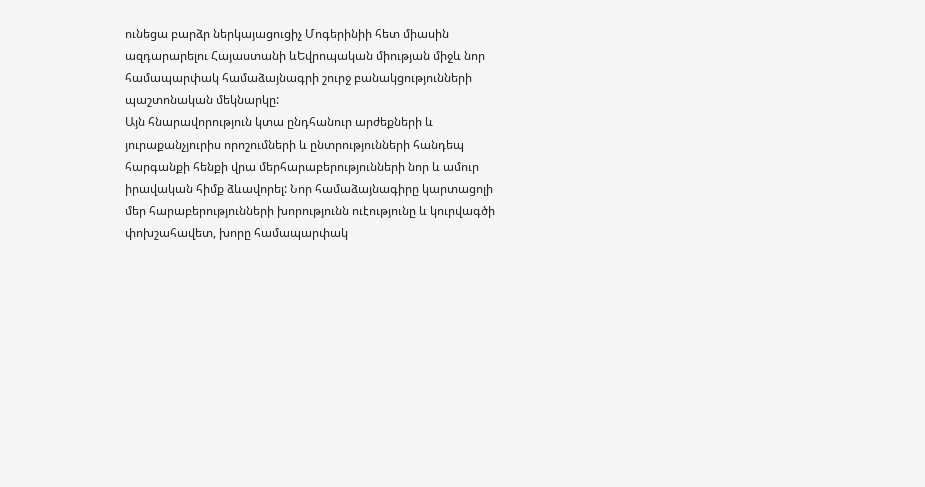ունեցա բարձր ներկայացուցիչ Մոգերինիի հետ միասին ազդարարելու Հայաստանի ևԵվրոպական միության միջև նոր համապարփակ համաձայնագրի շուրջ բանակցությունների պաշտոնական մեկնարկը:
Այն հնարավորություն կտա ընդհանուր արժեքների և յուրաքանչյուրիս որոշումների և ընտրությունների հանդեպ հարգանքի հենքի վրա մերհարաբերությունների նոր և ամուր իրավական հիմք ձևավորել: Նոր համաձայնագիրը կարտացոլի մեր հարաբերությունների խորությունն ուէությունը և կուրվագծի փոխշահավետ, խորը համապարփակ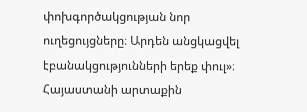փոխգործակցության նոր ուղեցույցները։ Արդեն անցկացվել էբանակցությունների երեք փուլ»։ Հայաստանի արտաքին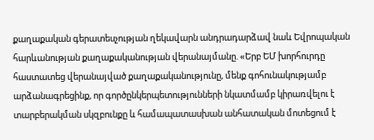քաղաքական գերատեսչության ղեկավարն անդրադարձավ նաև Եվրոպական հարևանության քաղաքականության վերանայմանը. «Երբ ԵՄ խորհուրդը հաստատեց վերանայված քաղաքականությունը, մենք գոհունակությամբ արձանագրեցինք, որ գործընկերպետությունների նկատմամբ կիրառվելու է տարբերակման սկզբունքը և համապատասխան անհատական մոտեցում է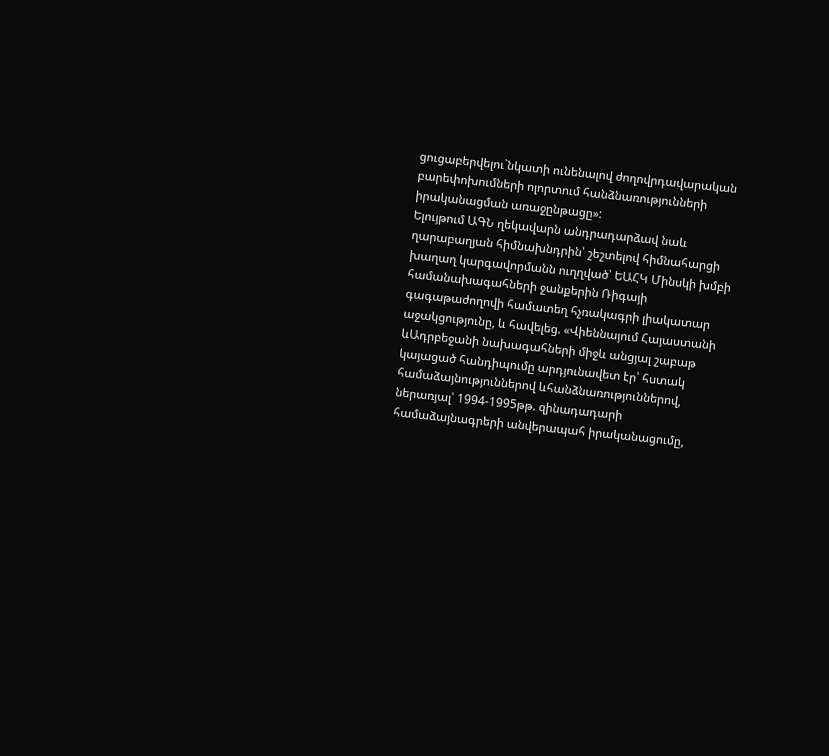ցուցաբերվելու`նկատի ունենալով ժողովրդավարական բարեփոխումների ոլորտում հանձնառությունների իրականացման առաջընթացը»:
Ելույթում ԱԳՆ ղեկավարն անդրադարձավ նաև ղարաբաղյան հիմնախնդրին՝ շեշտելով հիմնահարցի խաղաղ կարգավորմանն ուղղված՝ ԵԱՀԿ Մինսկի խմբի համանախագահների ջանքերին Ռիգայի գագաթաժողովի համատեղ հչռակագրի լիակատար աջակցությունը, և հավելեց. «Վիեննայում Հայաստանի ևԱդրբեջանի նախագահների միջև անցյալ շաբաթ կայացած հանդիպումը արդյունավետ էր՝ հստակ համաձայնություններով ևհանձնառություններով, ներառյալ՝ 1994-1995թթ. զինադադարի համաձայնագրերի անվերապահ իրականացումը,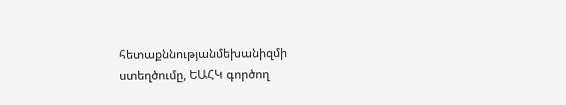հետաքննությանմեխանիզմի ստեղծումը, ԵԱՀԿ գործող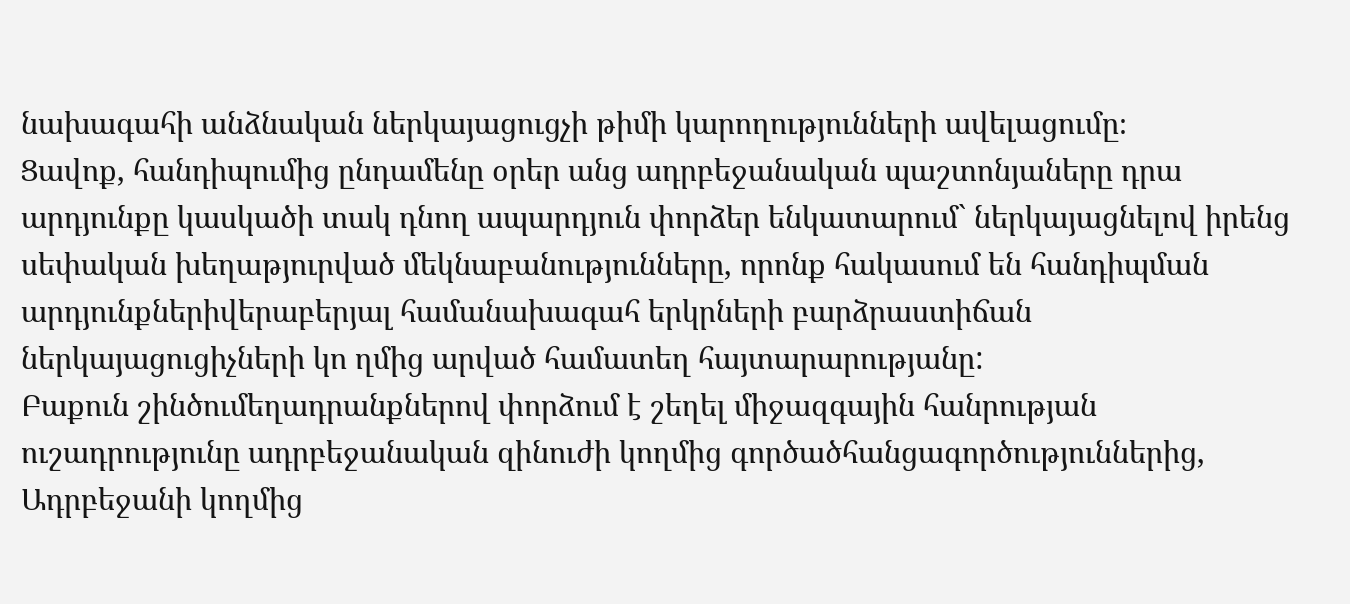նախագահի անձնական ներկայացուցչի թիմի կարողությունների ավելացումը։
Ցավոք, հանդիպումից ընդամենը օրեր անց ադրբեջանական պաշտոնյաները դրա արդյունքը կասկածի տակ դնող ապարդյուն փորձեր ենկատարում` ներկայացնելով իրենց սեփական խեղաթյուրված մեկնաբանությունները, որոնք հակասում են հանդիպման արդյունքներիվերաբերյալ համանախագահ երկրների բարձրաստիճան ներկայացուցիչների կո ղմից արված համատեղ հայտարարությանը:
Բաքուն շինծումեղադրանքներով փորձում է շեղել միջազգային հանրության ուշադրությունը ադրբեջանական զինուժի կողմից գործածհանցագործություններից, Ադրբեջանի կողմից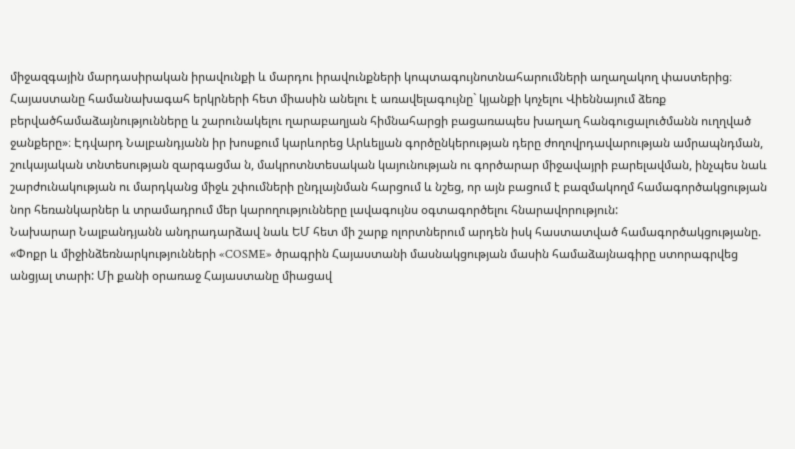միջազգային մարդասիրական իրավունքի և մարդու իրավունքների կոպտագույնոտնահարումների աղաղակող փաստերից։ Հայաստանը համանախագահ երկրների հետ միասին անելու է առավելագույնը` կյանքի կոչելու Վիեննայում ձեռք բերվածհամաձայնությունները և շարունակելու ղարաբաղյան հիմնահարցի բացառապես խաղաղ հանգուցալուծմանն ուղղված ջանքերը»։ Էդվարդ Նալբանդյանն իր խոսքում կարևորեց Արևելյան գործընկերության դերը ժողովրդավարության ամրապնդման, շուկայական տնտեսության զարգացմա ն, մակրոտնտեսական կայունության ու գործարար միջավայրի բարելավման, ինչպես նաև շարժունակության ու մարդկանց միջև շփումների ընդլայնման հարցում և նշեց, որ այն բացում է բազմակողմ համագործակցության նոր հեռանկարներ և տրամադրում մեր կարողությունները լավագույնս օգտագործելու հնարավորություն:
Նախարար Նալբանդյանն անդրադարձավ նաև ԵՄ հետ մի շարք ոլորտներում արդեն իսկ հաստատված համագործակցությանը. «Փոքր և միջինձեռնարկությունների «COSME» ծրագրին Հայաստանի մասնակցության մասին համաձայնագիրը ստորագրվեց անցյալ տարի: Մի քանի օրառաջ Հայաստանը միացավ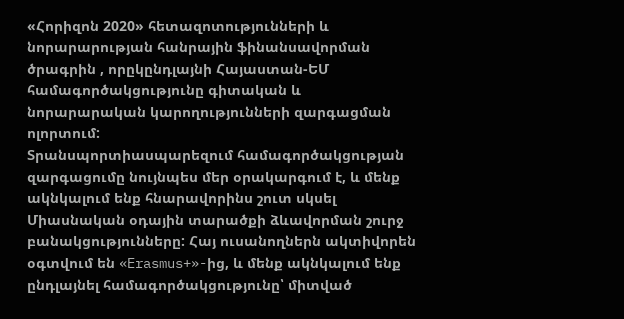«Հորիզոն 2020» հետազոտությունների և նորարարության հանրային ֆինանսավորման ծրագրին , որըկընդլայնի Հայաստան-ԵՄ համագործակցությունը գիտական և նորարարական կարողությունների զարգացման ոլորտում:
Տրանսպորտիասպարեզում համագործակցության զարգացումը նույնպես մեր օրակարգում է, և մենք ակնկալում ենք հնարավորինս շուտ սկսել Միասնական օդային տարածքի ձևավորման շուրջ բանակցությունները: Հայ ուսանողներն ակտիվորեն օգտվում են «Erasmus+»-ից, և մենք ակնկալում ենք ընդլայնել համագործակցությունը՝ միտված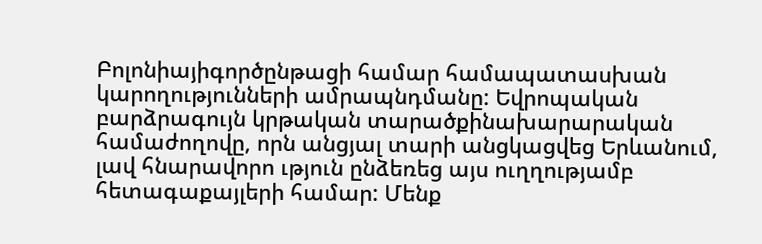Բոլոնիայիգործընթացի համար համապատասխան կարողությունների ամրապնդմանը: Եվրոպական բարձրագույն կրթական տարածքինախարարական համաժողովը, որն անցյալ տարի անցկացվեց Երևանում, լավ հնարավորո ւթյուն ընձեռեց այս ուղղությամբ հետագաքայլերի համար: Մենք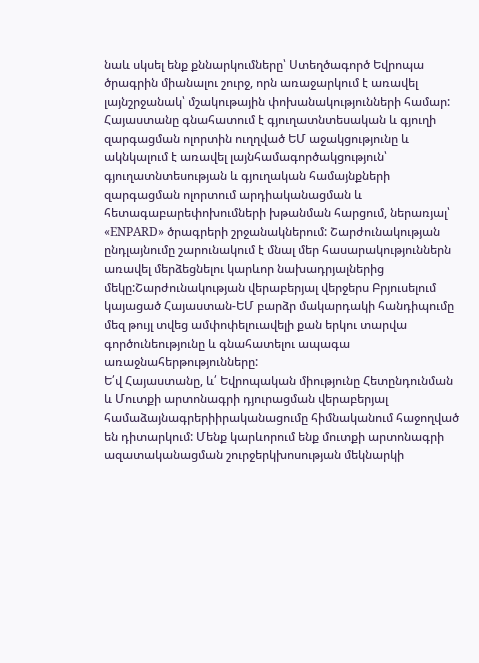նաև սկսել ենք քննարկումները՝ Ստեղծագործ Եվրոպա ծրագրին միանալու շուրջ, որն առաջարկում է առավել լայնշրջանակ՝ մշակութային փոխանակությունների համար:
Հայաստանը գնահատում է գյուղատնտեսական և գյուղի զարգացման ոլորտին ուղղված ԵՄ աջակցությունը և ակնկալում է առավել լայնհամագործակցություն՝ գյուղատնտեսության և գյուղական համայնքների զարգացման ոլորտում արդիականացման և հետագաբարեփոխումների խթանման հարցում, ներառյալ՝ «ENPARD» ծրագրերի շրջանակներում: Շարժունակության ընդլայնումը շարունակում է մնալ մեր հասարակություններն առավել մերձեցնելու կարևոր նախադրյալներից մեկը:Շարժունակության վերաբերյալ վերջերս Բրյուսելում կայացած Հայաստան-ԵՄ բարձր մակարդակի հանդիպումը մեզ թույլ տվեց ամփոփելուավելի քան երկու տարվա գործունեությունը և գնահատելու ապագա առաջնահերթությունները:
Ե՛վ Հայաստանը, և՛ Եվրոպական միությունը Հետընդունման և Մուտքի արտոնագրի դյուրացման վերաբերյալ համաձայնագրերիիրականացումը հիմնականում հաջողված են դիտարկում: Մենք կարևորում ենք մուտքի արտոնագրի ազատականացման շուրջերկխոսության մեկնարկի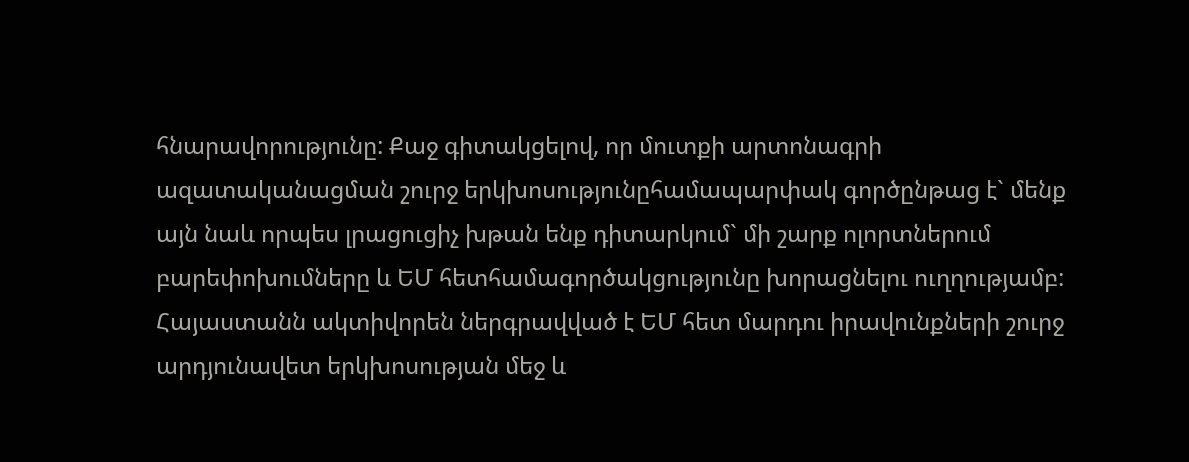հնարավորությունը: Քաջ գիտակցելով, որ մուտքի արտոնագրի ազատականացման շուրջ երկխոսությունըհամապարփակ գործընթաց է` մենք այն նաև որպես լրացուցիչ խթան ենք դիտարկում` մի շարք ոլորտներում բարեփոխումները և ԵՄ հետհամագործակցությունը խորացնելու ուղղությամբ: Հայաստանն ակտիվորեն ներգրավված է ԵՄ հետ մարդու իրավունքների շուրջ արդյունավետ երկխոսության մեջ և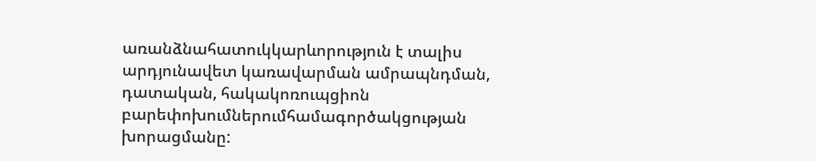առանձնահատուկկարևորություն է տալիս արդյունավետ կառավարման ամրապնդման, դատական, հակակոռուպցիոն բարեփոխումներումհամագործակցության խորացմանը: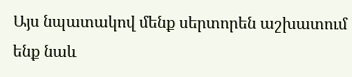Այս նպատակով մենք սերտորեն աշխատում ենք նաև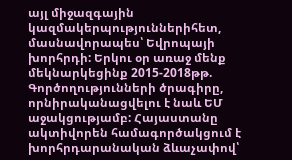այլ միջազգային կազմակերպություններիհետ, մասնավորապես՝ Եվրոպայի խորհրդի: Երկու օր առաջ մենք մեկնարկեցինք 2015-2018թթ. Գործողությունների ծրագիրը, որնիրականացվելու է նաև ԵՄ աջակցությամբ: Հայաստանը ակտիվորեն համագործակցում է խորհրդարանական ձևաչափով՝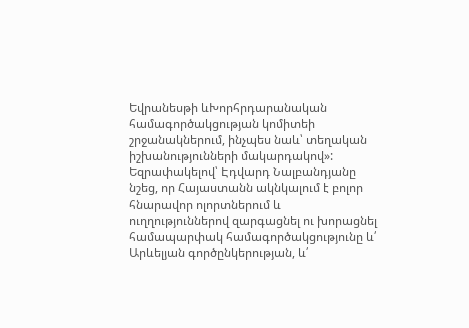Եվրանեսթի ևԽորհրդարանական համագործակցության կոմիտեի շրջանակներում, ինչպես նաև՝ տեղական իշխանությունների մակարդակով»:
Եզրափակելով՝ Էդվարդ Նալբանդյանը նշեց, որ Հայաստանն ակնկալում է բոլոր հնարավոր ոլորտներում և ուղղություններով զարգացնել ու խորացնել համապարփակ համագործակցությունը և՛ Արևելյան գործընկերության, և՛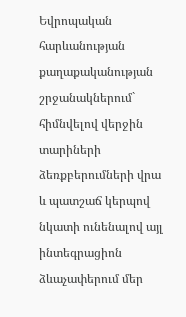Եվրոպական հարևանության քաղաքականության շրջանակներում` հիմնվելով վերջին տարիների ձեռքբերումների վրա և պատշաճ կերպով նկատի ունենալով այլ ինտեգրացիոն ձևաչափերում մեր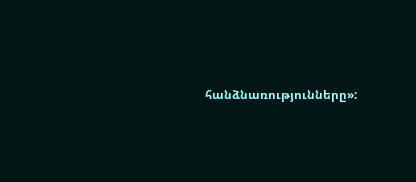հանձնառությունները»: